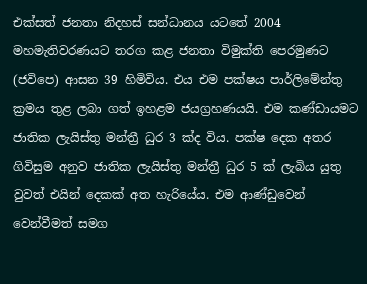එක්සත් ජනතා නිදහස් සන්ධානය යටතේ 2004 මහමැතිවරණයට තරග කළ ජනතා විමුක්ති පෙරමුණට (ජවිපෙ) ආසන 39 හිමිවිය. එය එම පක්ෂය පාර්ලිමේන්තු ක්‍රමය තුළ ලබා ගත් ඉහළම ජයග්‍රහණයයි. එම කණ්ඩායමට ජාතික ලැයිස්තු මන්ත්‍රී ධුර 3 ක්ද විය. පක්ෂ දෙක අතර ගිවිසුම අනුව ජාතික ලැයිස්තු මන්ත්‍රී ධුර 5 ක් ලැබිය යුතු වුවත් එයින් දෙකක් අත හැරියේය. එම ආණ්ඩුවෙන් වෙන්වීමත් සමග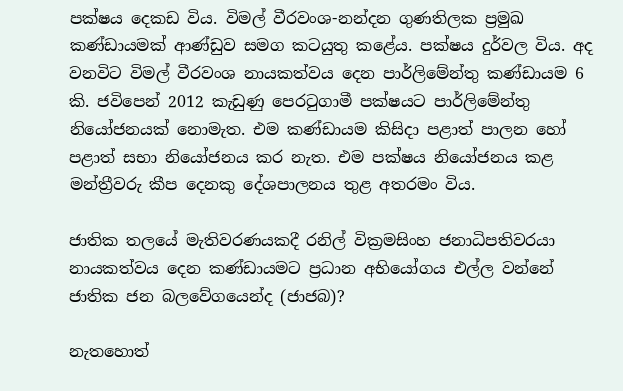පක්ෂය දෙකඩ විය. විමල් වීරවංශ-නන්දන ගුණතිලක ප්‍රමුඛ කණ්ඩායමක් ආණ්ඩුව සමග කටයුතු කළේය. පක්ෂය දුර්වල විය. අද වනවිට විමල් වීරවංශ නායකත්වය දෙන පාර්ලිමේන්තු කණ්ඩායම 6 කි. ජවිපෙන් 2012 කැඩුණු පෙරටුගාමී පක්ෂයට පාර්ලිමේන්තු නියෝජනයක් නොමැත. එම කණ්ඩායම කිසිදා පළාත් පාලන හෝ පළාත් සභා නියෝජනය කර නැත. එම පක්ෂය නියෝජනය කළ මන්ත්‍රීවරු කීප දෙනකු දේශපාලනය තුළ අතරමං විය.

ජාතික තලයේ මැතිවරණයකදී රනිල් වික්‍රමසිංහ ජනාධිපතිවරයා නායකත්වය දෙන කණ්ඩායමට ප්‍රධාන අභියෝගය එල්ල වන්නේ ජාතික ජන බලවේගයෙන්ද (ජාජබ)?

නැතහොත්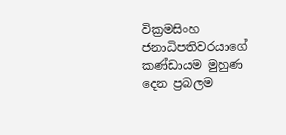වික්‍රමසිංහ ජනාධිපතිවරයාගේ කණ්ඩායම මුහුණ දෙන ප්‍රබලම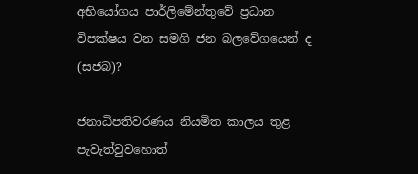අභියෝගය පාර්ලිමේන්තුවේ ප්‍රධාන විපක්ෂය වන සමගි ජන බලවේගයෙන් ද (සජබ)?

ජනාධිපතිවරණය නියමිත කාලය තුළ පැවැත්වුවහොත්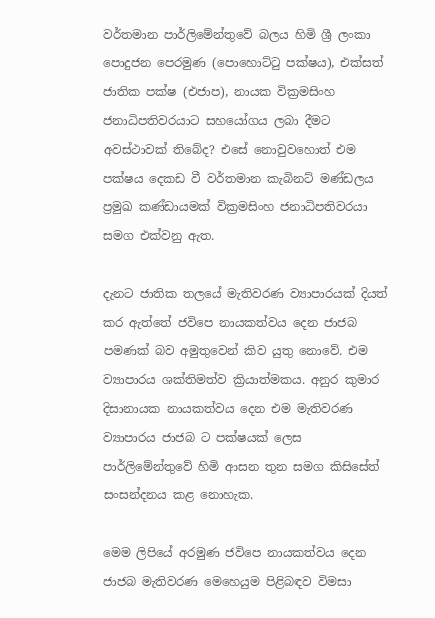වර්තමාන පාර්ලිමේන්තුවේ බලය හිමි ශ්‍රී ලංකා පොදුජන පෙරමුණ (පොහොට්ටු පක්ෂය), එක්සත් ජාතික පක්ෂ (එජාප), නායක වික්‍රමසිංහ ජනාධිපතිවරයාට සහයෝගය ලබා දීමට අවස්ථාවක් තිබේද? එසේ නොවුවහොත් එම පක්ෂය දෙකඩ වී වර්තමාන කැබිනට් මණ්ඩලය ප්‍රමුඛ කණ්ඩායමක් වික්‍රමසිංහ ජනාධිපතිවරයා සමග එක්වනු ඇත.

දැනට ජාතික තලයේ මැතිවරණ ව්‍යාපාරයක් දියත් කර ඇත්තේ ජවිපෙ නායකත්වය දෙන ජාජබ පමණක් බව අමුතුවෙන් කිව යුතු නොවේ. එම ව්‍යාපාරය ශක්තිමත්ව ක්‍රියාත්මකය. අනුර කුමාර දිසානායක නායකත්වය දෙන එම මැතිවරණ ව්‍යාපාරය ජාජබ ට පක්ෂයක් ලෙස පාර්ලිමේන්තුවේ හිමි ආසන තුන සමග කිසිසේත් සංසන්දනය කළ නොහැක.

මෙම ලිපියේ අරමුණ ජවිපෙ නායකත්වය දෙන ජාජබ මැතිවරණ මෙහෙයුම පිළිබඳව විමසා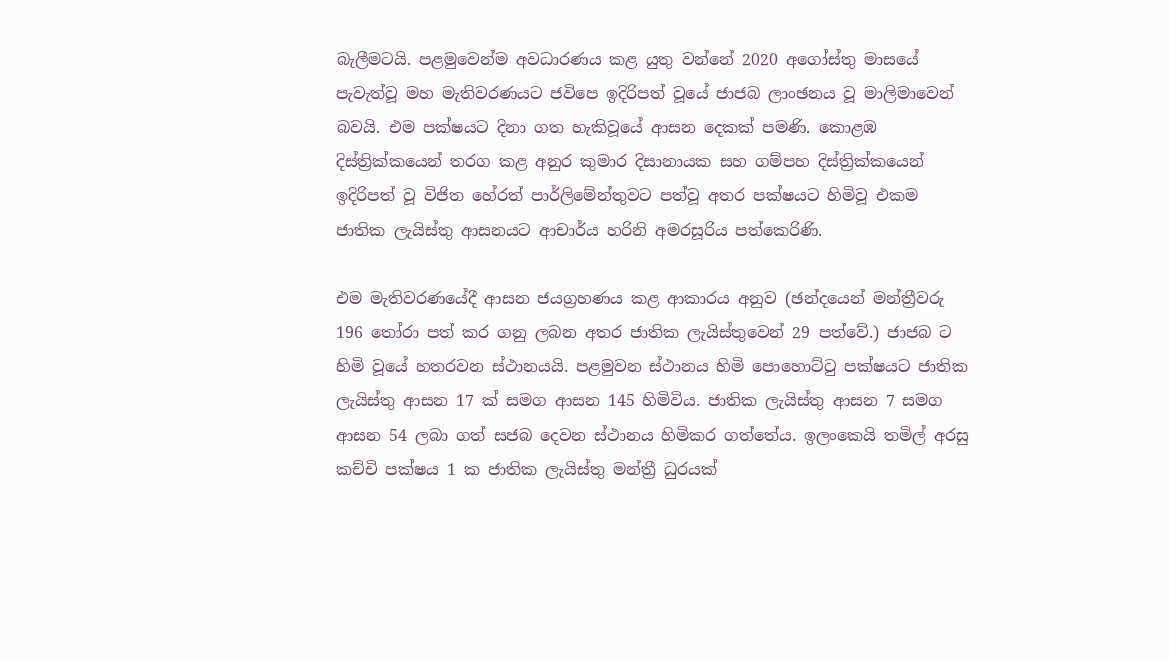බැලීමටයි. පළමුවෙන්ම අවධාරණය කළ යුතු වන්නේ 2020 අගෝස්තු මාසයේ පැවැත්වූ මහ මැතිවරණයට ජවිපෙ ඉදිරිපත් වූයේ ජාජබ ලාංඡනය වූ මාලිමාවෙන් බවයි. එම පක්ෂයට දිනා ගත හැකිවූයේ ආසන දෙකක් පමණි. කොළඹ දිස්ත්‍රික්කයෙන් තරග කළ අනුර කුමාර දිසානායක සහ ගම්පහ දිස්ත්‍රික්කයෙන් ඉදිරිපත් වූ විජිත හේරත් පාර්ලිමේන්තුවට පත්වූ අතර පක්ෂයට හිමිවූ එකම ජාතික ලැයිස්තු ආසනයට ආචාර්ය හරිනි අමරසූරිය පත්කෙරිණි.

එම මැතිවරණයේදී ආසන ජයග්‍රහණය කළ ආකාරය අනුව (ඡන්දයෙන් මන්ත්‍රීවරු 196 තෝරා පත් කර ගනු ලබන අතර ජාතික ලැයිස්තුවෙන් 29 පත්වේ.) ජාජබ ට හිමි වූයේ හතරවන ස්ථානයයි. පළමුවන ස්ථානය හිමි පොහොට්ටු පක්ෂයට ජාතික ලැයිස්තු ආසන 17 ක් සමග ආසන 145 හිමිවිය. ජාතික ලැයිස්තු ආසන 7 සමග ආසන 54 ලබා ගත් සජබ දෙවන ස්ථානය හිමිකර ගත්තේය. ඉලංකෙයි තමිල් අරසු කච්චි පක්ෂය 1 ක ජාතික ලැයිස්තු මන්ත්‍රී ධුරයක්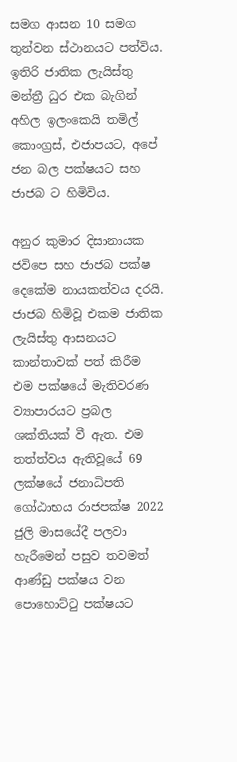සමග ආසන 10 සමග තුන්වන ස්ථානයට පත්විය. ඉතිරි ජාතික ලැයිස්තු මන්ත්‍රී ධුර එක බැගින් අහිල ඉලංකෙයි තමිල් කොංග්‍රස්, එජාපයට, අපේ ජන බල පක්ෂයට සහ ජාජබ ට හිමිවිය.

අනුර කුමාර දිසානායක ජවිපෙ සහ ජාජබ පක්ෂ දෙකේම නායකත්වය දරයි. ජාජබ හිමිවූ එකම ජාතික ලැයිස්තු ආසනයට කාන්තාවක් පත් කිරීම එම පක්ෂයේ මැතිවරණ ව්‍යාපාරයට ප්‍රබල ශක්තියක් වී ඇත. එම තත්ත්වය ඇතිවූයේ 69 ලක්ෂයේ ජනාධිපති ගෝඨාභය රාජපක්ෂ 2022 ජුලි මාසයේදී පලවා හැරීමෙන් පසුව තවමත් ආණ්ඩු පක්ෂය වන පොහොට්ටු පක්ෂයට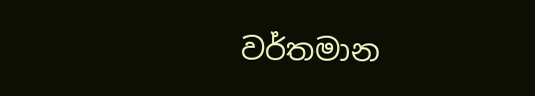වර්තමාන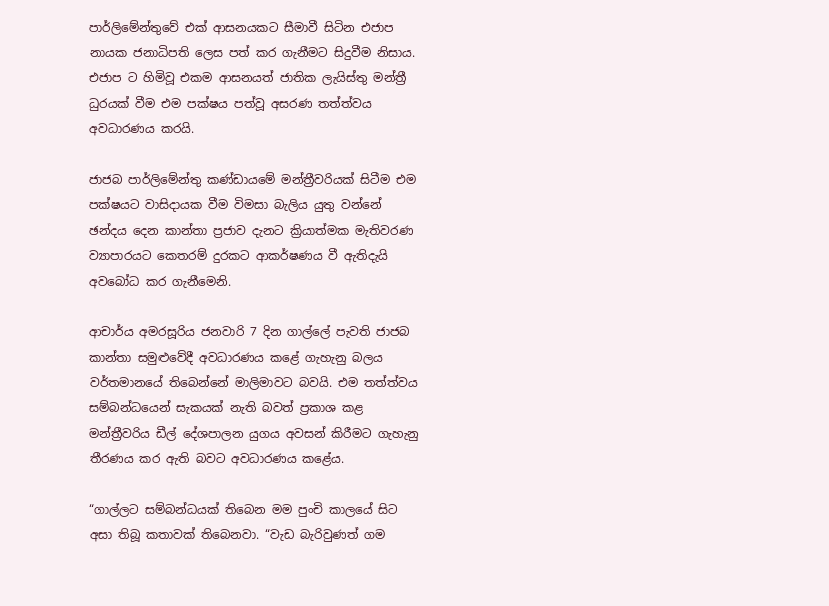පාර්ලිමේන්තුවේ එක් ආසනයකට සීමාවී සිටින එජාප නායක ජනාධිපති ලෙස පත් කර ගැනීමට සිදුවීම නිසාය. එජාප ට හිමිවූ එකම ආසනයත් ජාතික ලැයිස්තු මන්ත්‍රී ධුරයක් වීම එම පක්ෂය පත්වූ අසරණ තත්ත්වය අවධාරණය කරයි.

ජාජබ පාර්ලිමේන්තු කණ්ඩායමේ මන්ත්‍රීවරියක් සිටීම එම පක්ෂයට වාසිදායක වීම විමසා බැලිය යුතු වන්නේ ඡන්දය දෙන කාන්තා ප්‍රජාව දැනට ක්‍රියාත්මක මැතිවරණ ව්‍යාපාරයට කෙතරම් දුරකට ආකර්ෂණය වී ඇතිදැයි අවබෝධ කර ගැනීමෙනි.

ආචාර්ය අමරසූරිය ජනවාරි 7 දින ගාල්ලේ පැවති ජාජබ කාන්තා සමුළුවේදී අවධාරණය කළේ ගැහැනු බලය වර්තමානයේ තිබෙන්නේ මාලිමාවට බවයි. එම තත්ත්වය සම්බන්ධයෙන් සැකයක් නැති බවත් ප්‍රකාශ කළ මන්ත්‍රීවරිය ඩීල් දේශපාලන යුගය අවසන් කිරීමට ගැහැනු තීරණය කර ඇති බවට අවධාරණය කළේය.

“ගාල්ලට සම්බන්ධයක් තිබෙන මම පුංචි කාලයේ සිට අසා තිබූ කතාවක් තිබෙනවා. “වැඩ බැරිවුණත් ගම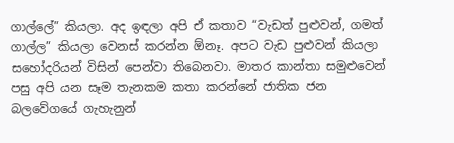ගාල්ලේ” කියලා. අද ඉඳලා අපි ඒ කතාව “වැඩත් පුළුවන්, ගමත් ගාල්ල” කියලා වෙනස් කරන්න ඕනෑ. අපට වැඩ පුළුවන් කියලා සහෝදරියන් විසින් පෙන්වා තිබෙනවා. මාතර කාන්තා සමුළුවෙන් පසු අපි යන සෑම තැනකම කතා කරන්නේ ජාතික ජන බලවේගයේ ගැහැනුන්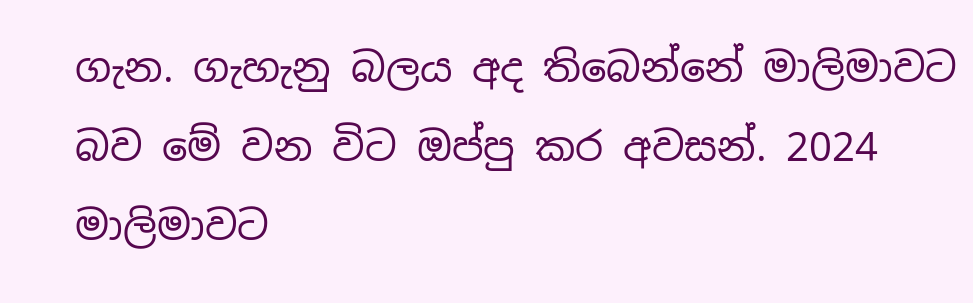ගැන. ගැහැනු බලය අද තිබෙන්නේ මාලිමාවට බව මේ වන විට ඔප්පු කර අවසන්. 2024 මාලිමාවට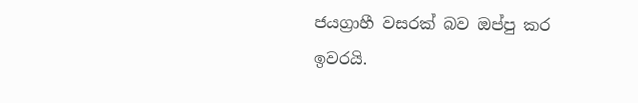ජයග්‍රාහී වසරක් බව ඔප්පු කර ඉවරයි.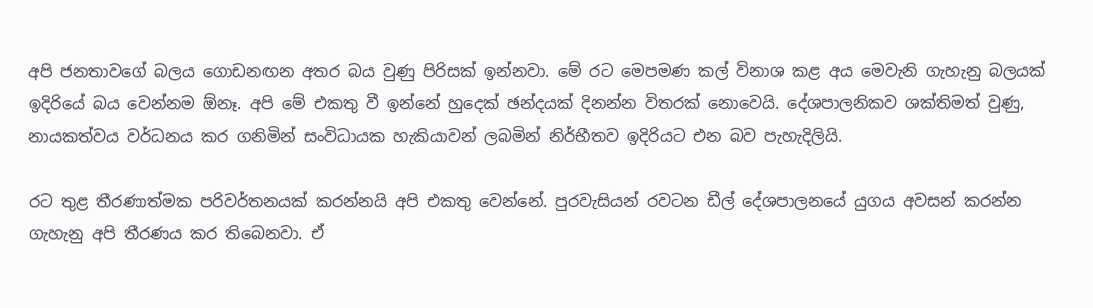අපි ජනතාවගේ බලය ගොඩනඟන අතර බය වුණු පිරිසක් ඉන්නවා. මේ රට මෙපමණ කල් විනාශ කළ අය මෙවැනි ගැහැනු බලයක් ඉදිරියේ බය වෙන්නම ඕනෑ. අපි මේ එකතු වී ඉන්නේ හුදෙක් ඡන්දයක් දිනන්න විතරක් නොවෙයි. දේශපාලනිකව ශක්තිමත් වුණු, නායකත්වය වර්ධනය කර ගනිමින් සංවිධායක හැකියාවන් ලබමින් නිර්භීතව ඉදිරියට එන බව පැහැදිලියි.

රට තුළ තීරණාත්මක පරිවර්තනයක් කරන්නයි අපි එකතු වෙන්නේ. පුරවැසියන් රවටන ඩීල් දේශපාලනයේ යුගය අවසන් කරන්න ගැහැනු අපි තීරණය කර තිබෙනවා. ඒ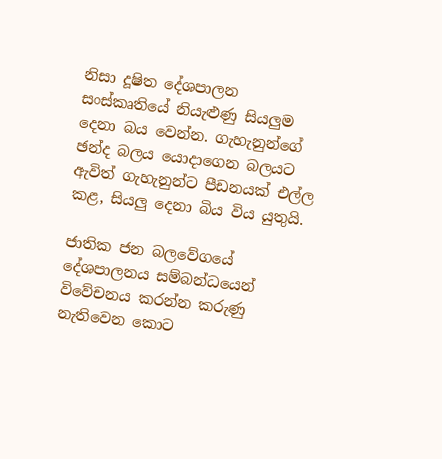නිසා දූෂිත දේශපාලන සංස්කෘතියේ නියැළුණු සියලුම දෙනා බය වෙන්න. ගැහැනුන්ගේ ඡන්ද බලය යොදාගෙන බලයට ඇවිත් ගැහැනුන්ට පීඩනයක් එල්ල කළ, සියලු දෙනා බිය විය යුතුයි.

ජාතික ජන බලවේගයේ දේශපාලනය සම්බන්ධයෙන් විවේචනය කරන්න කරුණු නැතිවෙන කොට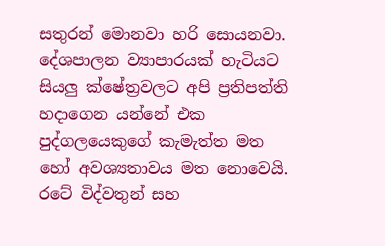සතුරන් මොනවා හරි සොයනවා. දේශපාලන ව්‍යාපාරයක් හැටියට සියලු ක්ෂේත්‍රවලට අපි ප්‍රතිපත්ති හදාගෙන යන්නේ එක පුද්ගලයෙකුගේ කැමැත්ත මත හෝ අවශ්‍යතාවය මත නොවෙයි. රටේ විද්වතුන් සහ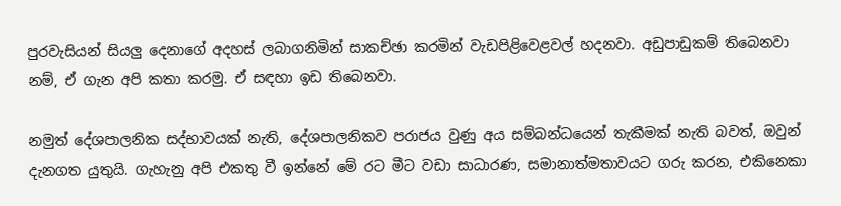පුරවැසියන් සියලු දෙනාගේ අදහස් ලබාගනිමින් සාකච්ඡා කරමින් වැඩපිළිවෙළවල් හදනවා. අඩුපාඩුකම් තිබෙනවා නම්, ඒ ගැන අපි කතා කරමු. ඒ සඳහා ඉඩ තිබෙනවා.

නමුත් දේශපාලනික සද්භාවයක් නැති, දේශපාලනිකව පරාජය වුණු අය සම්බන්ධයෙන් තැකීමක් නැති බවත්, ඔවුන් දැනගත යුතුයි. ගැහැනු අපි එකතු වී ඉන්නේ මේ රට මීට වඩා සාධාරණ, සමානාත්මතාවයට ගරු කරන, එකිනෙකා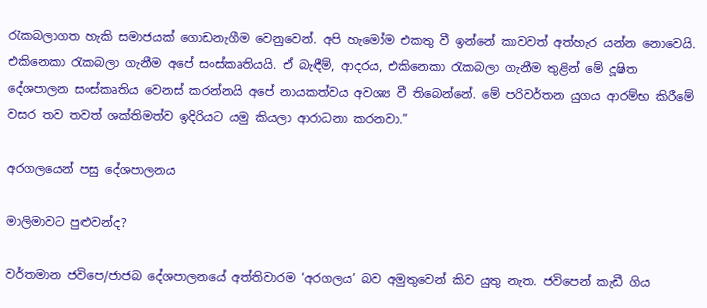රැකබලාගත හැකි සමාජයක් ගොඩනැගීම වෙනුවෙන්. අපි හැමෝම එකතු වී ඉන්නේ කාවවත් අත්හැර යන්න නොවෙයි. එකිනෙකා රැකබලා ගැනීම අපේ සංස්කෘතියයි. ඒ බැඳීම්, ආදරය, එකිනෙකා රැකබලා ගැනීම තුළින් මේ දූෂිත දේශපාලන සංස්කෘතිය වෙනස් කරන්නයි අපේ නායකත්වය අවශ්‍ය වී තිබෙන්නේ. මේ පරිවර්තන යුගය ආරම්භ කිරීමේ වසර තව තවත් ශක්තිමත්ව ඉදිරියට යමු කියලා ආරාධනා කරනවා.”

අරගලයෙන් පසු දේශපාලනය

මාලිමාවට පුළුවන්ද?

වර්තමාන ජවිපෙ/ජාජබ දේශපාලනයේ අත්තිවාරම ‘අරගලය’ බව අමුතුවෙන් කිව යුතු නැත. ජවිපෙන් කැඩී ගිය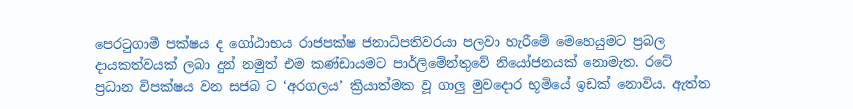පෙරටුගාමී පක්ෂය ද ගෝඨාභය රාජපක්ෂ ජනාධිපතිවරයා පලවා හැරීමේ මෙහෙයුමට ප්‍රබල දායකත්වයක් ලබා දුන් නමුත් එම කණ්ඩායමට පාර්ලිමේන්තුවේ නියෝජනයක් නොමැත. රටේ ප්‍රධාන විපක්ෂය වන සජබ ට ‘අරගලය’ ක්‍රියාත්මක වූ ගාලු මුවදොර භූමියේ ඉඩක් නොවිය. ඇත්ත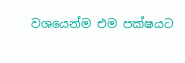වශයෙන්ම එම පක්ෂයට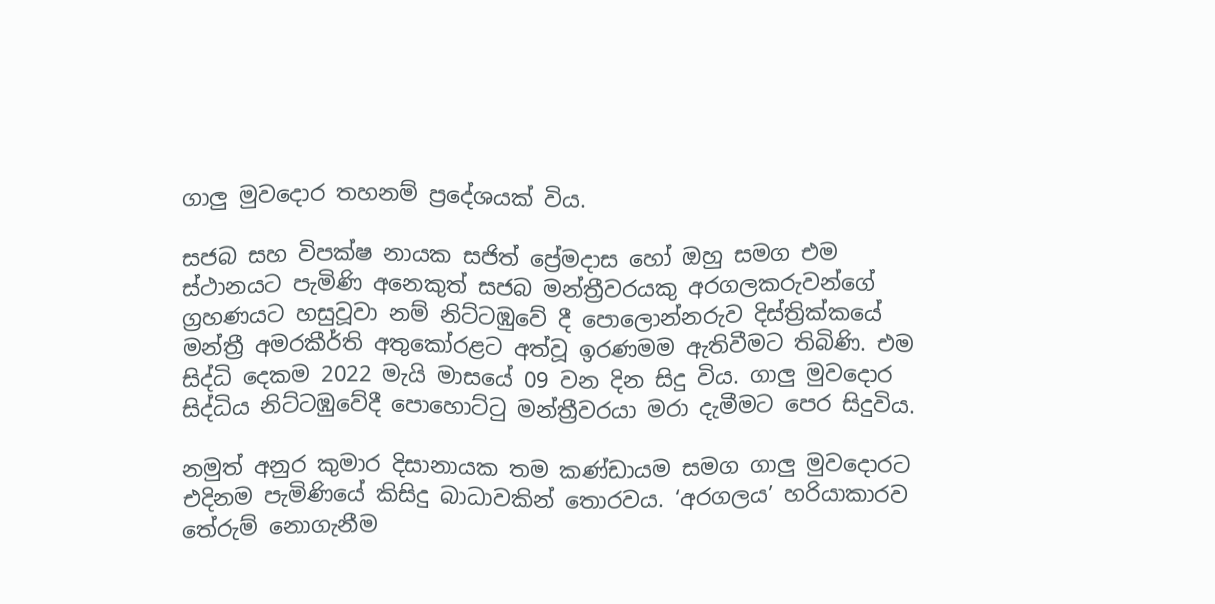ගාලු මුවදොර තහනම් ප්‍රදේශයක් විය.

සජබ සහ විපක්ෂ නායක සජිත් ප්‍රේමදාස හෝ ඔහු සමග එම ස්ථානයට පැමිණි අනෙකුත් සජබ මන්ත්‍රීවරයකු අරගලකරුවන්ගේ ග්‍රහණයට හසුවූවා නම් නිට්ටඹුවේ දී පොලොන්නරුව දිස්ත්‍රික්කයේ මන්ත්‍රී අමරකීර්ති අතුකෝරළට අත්වූ ඉරණමම ඇතිවීමට තිබිණි. එම සිද්ධි දෙකම 2022 මැයි මාසයේ 09 වන දින සිදු විය. ගාලු මුවදොර සිද්ධිය නිට්ටඹුවේදී පොහොට්ටු මන්ත්‍රීවරයා මරා දැමීමට පෙර සිදුවිය.

නමුත් අනුර කුමාර දිසානායක තම කණ්ඩායම සමග ගාලු මුවදොරට එදිනම පැමිණියේ කිසිදු බාධාවකින් තොරවය. ‘අරගලය’ හරියාකාරව තේරුම් නොගැනීම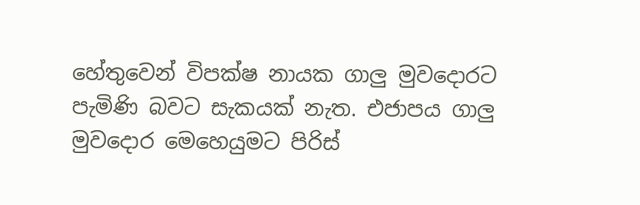හේතුවෙන් විපක්ෂ නායක ගාලු මුවදොරට පැමිණි බවට සැකයක් නැත. එජාපය ගාලු මුවදොර මෙහෙයුමට පිරිස්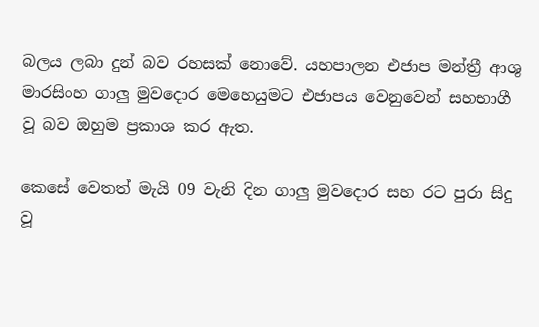බලය ලබා දුන් බව රහසක් නොවේ. යහපාලන එජාප මන්ත්‍රී ආශු මාරසිංහ ගාලු මුවදොර මෙහෙයුමට එජාපය වෙනුවෙන් සහභාගී වූ බව ඔහුම ප්‍රකාශ කර ඇත.

කෙසේ වෙතත් මැයි 09 වැනි දින ගාලු මුවදොර සහ රට පුරා සිදු වූ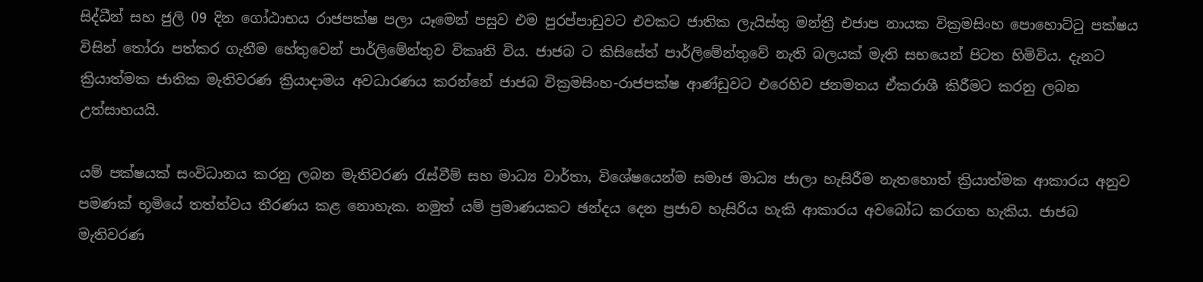සිද්ධීන් සහ ජුලි 09 දින ගෝඨාභය රාජපක්ෂ පලා යෑමෙන් පසුව එම පුරප්පාඩුවට එවකට ජාතික ලැයිස්තු මන්ත්‍රී එජාප නායක වික්‍රමසිංහ පොහොට්ටු පක්ෂය විසින් තෝරා පත්කර ගැනීම හේතුවෙන් පාර්ලිමේන්තුව විකෘති විය. ජාජබ ට කිසිසේත් පාර්ලිමේන්තුවේ නැති බලයක් මැති සභයෙන් පිටත හිමිවිය. දැනට ක්‍රියාත්මක ජාතික මැතිවරණ ක්‍රියාදාමය අවධාරණය කරන්නේ ජාජබ වික්‍රමසිංහ-රාජපක්ෂ ආණ්ඩුවට එරෙහිව ජනමතය ඒකරාශී කිරීමට කරනු ලබන උත්සාහයයි.

යම් පක්ෂයක් සංවිධානය කරනු ලබන මැතිවරණ රැස්වීම් සහ මාධ්‍ය වාර්තා, විශේෂයෙන්ම සමාජ මාධ්‍ය ජාලා හැසිරීම නැතහොත් ක්‍රියාත්මක ආකාරය අනුව පමණක් භූමියේ තත්ත්වය තීරණය කළ නොහැක. නමුත් යම් ප්‍රමාණයකට ඡන්දය දෙන ප්‍රජාව හැසිරිය හැකි ආකාරය අවබෝධ කරගත හැකිය. ජාජබ මැතිවරණ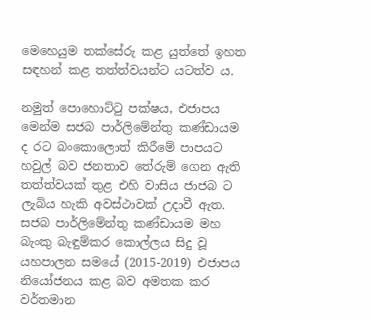මෙහෙයුම තක්සේරු කළ යුත්තේ ඉහත සඳහන් කළ තත්ත්වයන්ට යටත්ව ය.

නමුත් පොහොට්ටු පක්ෂය, එජාපය මෙන්ම සජබ පාර්ලිමේන්තු කණ්ඩායම ද රට බංකොලොත් කිරීමේ පාපයට හවුල් බව ජනතාව තේරුම් ගෙන ඇති තත්ත්වයක් තුළ එහි වාසිය ජාජබ ට ලැබිය හැකි අවස්ථාවක් උදාවී ඇත. සජබ පාර්ලිමේන්තු කණ්ඩායම මහ බැංකු බැඳුම්කර කොල්ලය සිදු වූ යහපාලන සමයේ (2015-2019) එජාපය නියෝජනය කළ බව අමතක කර වර්තමාන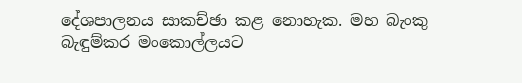දේශපාලනය සාකච්ඡා කළ නොහැක. මහ බැංකු බැඳුම්කර මංකොල්ලයට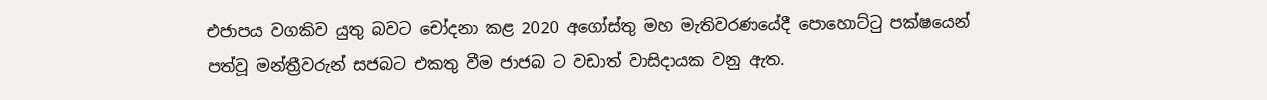එජාපය වගකිව යුතු බවට චෝදනා කළ 2020 අගෝස්තු මහ මැතිවරණයේදී පොහොට්ටු පක්ෂයෙන් පත්වූ මන්ත්‍රීවරුන් සජබට එකතු වීම ජාජබ ට වඩාත් වාසිදායක වනු ඇත.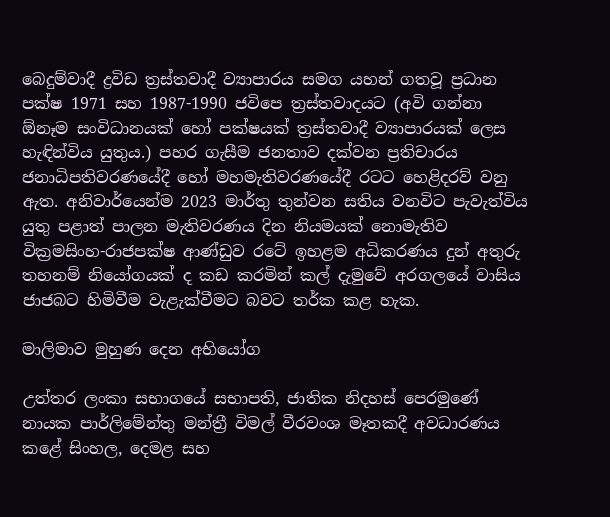බෙදුම්වාදී ද්‍රවිඩ ත්‍රස්තවාදී ව්‍යාපාරය සමග යහන් ගතවූ ප්‍රධාන පක්ෂ 1971 සහ 1987-1990 ජවිපෙ ත්‍රස්තවාදයට (අවි ගන්නා ඕනෑම සංවිධානයක් හෝ පක්ෂයක් ත්‍රස්තවාදී ව්‍යාපාරයක් ලෙස හැඳින්විය යුතුය.) පහර ගැසීම ජනතාව දක්වන ප්‍රතිචාරය ජනාධිපතිවරණයේදී හෝ මහමැතිවරණයේදී රටට හෙළිදරව් වනු ඇත. අනිවාර්යෙන්ම 2023 මාර්තු තුන්වන සතිය වනවිට පැවැත්විය යුතු පළාත් පාලන මැතිවරණය දින නියමයක් නොමැතිව වික්‍රමසිංහ-රාජපක්ෂ ආණ්ඩුව රටේ ඉහළම අධිකරණය දුන් අතුරු තහනම් නියෝගයක් ද කඩ කරමින් කල් දැමුවේ අරගලයේ වාසිය ජාජබට හිමිවීම වැළැක්වීමට බවට තර්ක කළ හැක.

මාලිමාව මුහුණ දෙන අභියෝග

උත්තර ලංකා සභාගයේ සභාපති, ජාතික නිදහස් පෙරමුණේ නායක පාර්ලිමේන්තු මන්ත්‍රී විමල් වීරවංශ මෑතකදී අවධාරණය කළේ සිංහල, දෙමළ සහ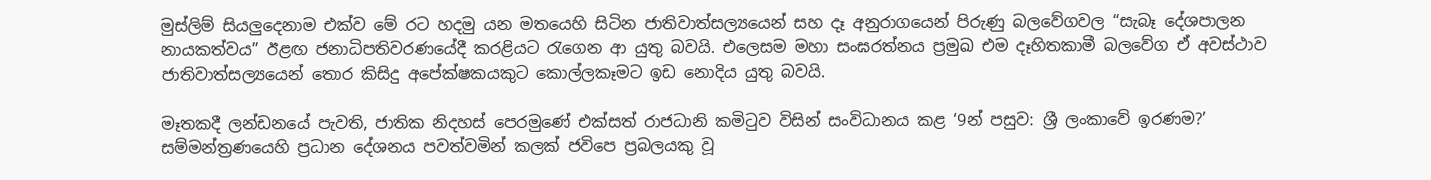මුස්ලිම් සියලුදෙනාම එක්ව මේ රට හදමු යන මතයෙහි සිටින ජාතිවාත්සල්‍යයෙන් සහ දෑ අනුරාගයෙන් පිරුණු බලවේගවල “සැබෑ දේශපාලන නායකත්වය” ඊළඟ ජනාධිපතිවරණයේදී කරළියට රැගෙන ආ යුතු බවයි. එලෙසම මහා සංඝරත්නය ප්‍රමුඛ එම දෑහිතකාමී බලවේග ඒ අවස්ථාව ජාතිවාත්සල්‍යයෙන් තොර කිසිදු අපේක්ෂකයකුට කොල්ලකෑමට ඉඩ නොදිය යුතු බවයි.

මෑතකදී ලන්ඩනයේ පැවති, ජාතික නිදහස් පෙරමුණේ එක්සත් රාජධානි කමිටුව විසින් සංවිධානය කළ ‘9න් පසුව: ශ්‍රී ලංකාවේ ඉරණම?’ සම්මන්ත්‍රණයෙහි ප්‍රධාන දේශනය පවත්වමින් කලක් ජවිපෙ ප්‍රබලයකු වූ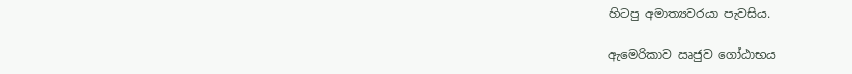හිටපු අමාත්‍යවරයා පැවසිය.

ඇමෙරිකාව ඍජුව ගෝඨාභය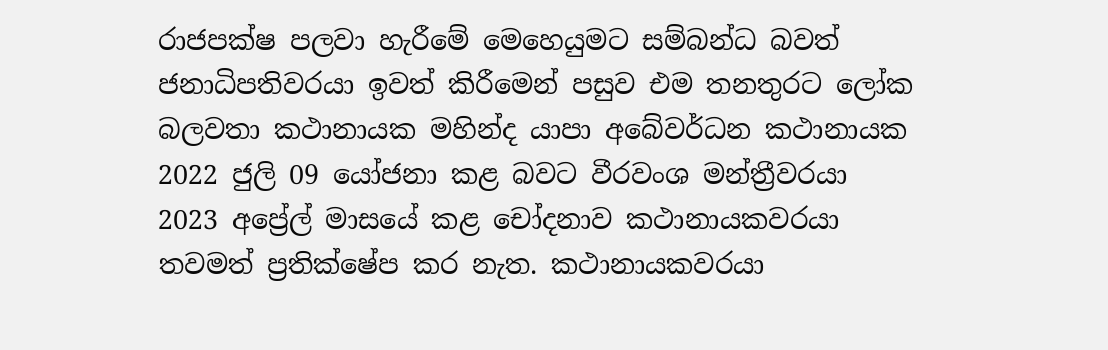රාජපක්ෂ පලවා හැරීමේ මෙහෙයුමට සම්බන්ධ බවත් ජනාධිපතිවරයා ඉවත් කිරීමෙන් පසුව එම තනතුරට ලෝක බලවතා කථානායක මහින්ද යාපා අබේවර්ධන කථානායක 2022 ජුලි 09 යෝජනා කළ බවට වීරවංශ මන්ත්‍රීවරයා 2023 අප්‍රේල් මාසයේ කළ චෝදනාව කථානායකවරයා තවමත් ප්‍රතික්ෂේප කර නැත. කථානායකවරයා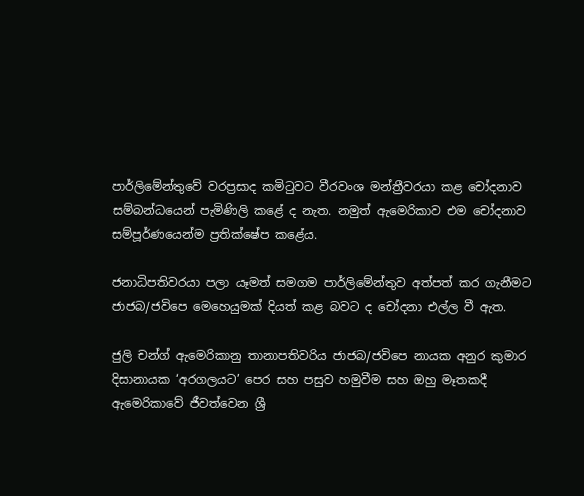පාර්ලිමේන්තුවේ වරප්‍රසාද කමිටුවට වීරවංශ මන්ත්‍රීවරයා කළ චෝදනාව සම්බන්ධයෙන් පැමිණිලි කළේ ද නැත. නමුත් ඇමෙරිකාව එම චෝදනාව සම්පූර්ණයෙන්ම ප්‍රතික්ෂේප කළේය.

ජනාධිපතිවරයා පලා යෑමත් සමගම පාර්ලිමේන්තුව අත්පත් කර ගැනීමට ජාජබ/ජවිපෙ මෙහෙයුමක් දියත් කළ බවට ද චෝදනා එල්ල වී ඇත.

ජුලි චන්ග් ඇමෙරිකානු තානාපතිවරිය ජාජබ/ජවිපෙ නායක අනුර කුමාර දිසානායක ‘අරගලයට’ පෙර සහ පසුව හමුවීම සහ ඔහු මෑතකදී ඇමෙරිකාවේ ජීවත්වෙන ශ්‍රී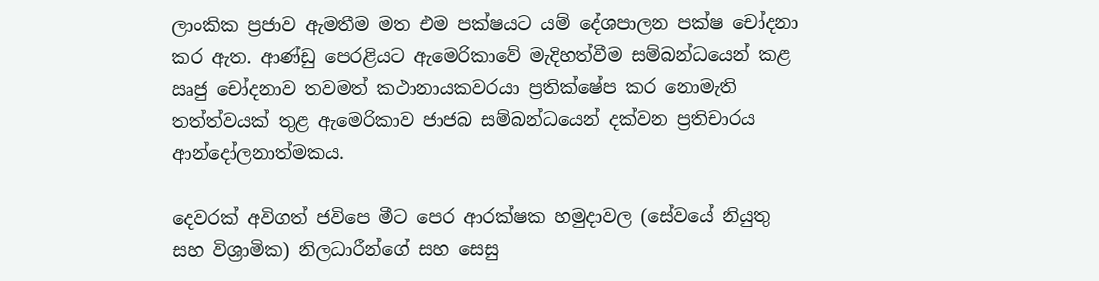ලාංකික ප්‍රජාව ඇමතීම මත එම පක්ෂයට යම් දේශපාලන පක්ෂ චෝදනා කර ඇත. ආණ්ඩු පෙරළියට ඇමෙරිකාවේ මැදිහත්වීම සම්බන්ධයෙන් කළ ඍජු චෝදනාව තවමත් කථානායකවරයා ප්‍රතික්ෂේප කර නොමැති තත්ත්වයක් තුළ ඇමෙරිකාව ජාජබ සම්බන්ධයෙන් දක්වන ප්‍රතිචාරය ආන්දෝලනාත්මකය.

දෙවරක් අවිගත් ජවිපෙ මීට පෙර ආරක්ෂක හමුදාවල (සේවයේ නියුතු සහ විශ්‍රාමික) නිලධාරීන්ගේ සහ සෙසු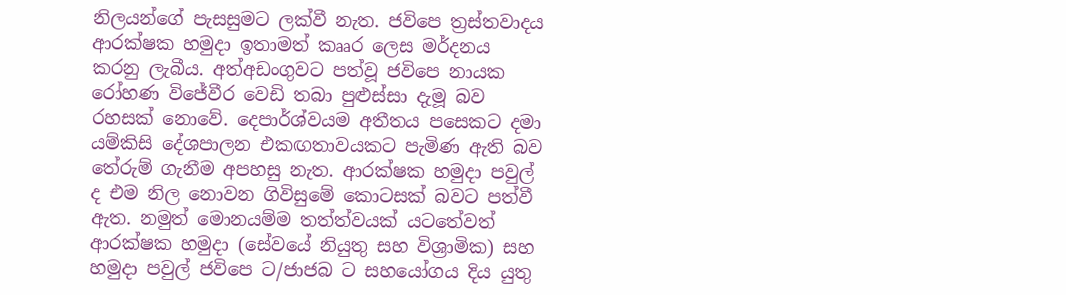නිලයන්ගේ පැසසුමට ලක්වී නැත. ජවිපෙ ත්‍රස්තවාදය ආරක්ෂක හමුදා ඉතාමත් කෲර ලෙස මර්දනය කරනු ලැබීය. අත්අඩංගුවට පත්වූ ජවිපෙ නායක රෝහණ විජේවීර වෙඩි තබා පුළුස්සා දැමූ බව රහසක් නොවේ. දෙපාර්ශ්වයම අතීතය පසෙකට දමා යම්කිසි දේශපාලන එකඟතාවයකට පැමිණ ඇති බව තේරුම් ගැනීම අපහසු නැත. ආරක්ෂක හමුදා පවුල් ද එම නිල නොවන ගිවිසුමේ කොටසක් බවට පත්වී ඇත. නමුත් මොනයම්ම තත්ත්වයක් යටතේවත් ආරක්ෂක හමුදා (සේවයේ නියුතු සහ විශ්‍රාමික) සහ හමුදා පවුල් ජවිපෙ ට/ජාජබ ට සහයෝගය දිය යුතු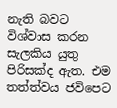නැති බවට විශ්වාස කරන සැලකිය යුතු පිරිසක්ද ඇත. එම තත්ත්වය ජවිපෙට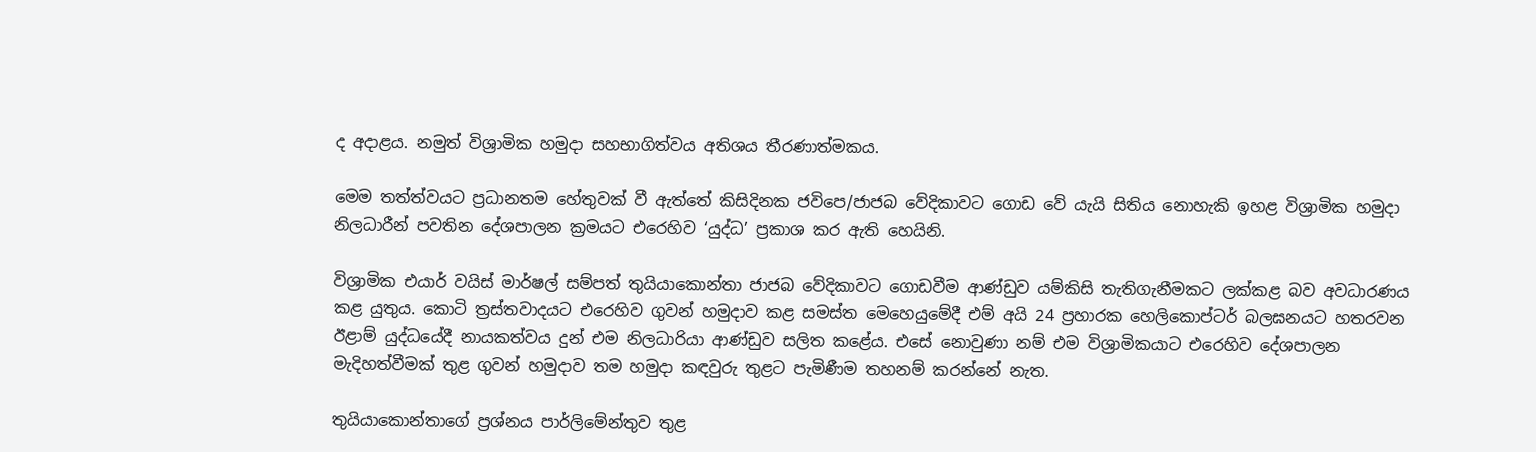ද අදාළය. නමුත් විශ්‍රාමික හමුදා සහභාගිත්වය අතිශය තීරණාත්මකය.

මෙම තත්ත්වයට ප්‍රධානතම හේතුවක් වී ඇත්තේ කිසිදිනක ජවිපෙ/ජාජබ වේදිකාවට ගොඩ වේ යැයි සිතිය නොහැකි ඉහළ විශ්‍රාමික හමුදා නිලධාරීන් පවතින දේශපාලන ක්‍රමයට එරෙහිව ‘යුද්ධ’ ප්‍රකාශ කර ඇති හෙයිනි.

විශ්‍රාමික එයාර් වයිස් මාර්ෂල් සම්පත් තුයියාකොන්තා ජාජබ වේදිකාවට ගොඩවීම ආණ්ඩුව යම්කිසි තැතිගැනීමකට ලක්කළ බව අවධාරණය කළ යුතුය. කොටි ත්‍රස්තවාදයට එරෙහිව ගුවන් හමුදාව කළ සමස්ත මෙහෙයුමේදී එම් අයි 24 ප්‍රහාරක හෙලිකොප්ටර් බලඝනයට හතරවන ඊළාම් යුද්ධයේදී නායකත්වය දුන් එම නිලධාරියා ආණ්ඩුව සලිත කළේය. එසේ නොවුණා නම් එම විශ්‍රාමිකයාට එරෙහිව දේශපාලන මැදිහත්වීමක් තුළ ගුවන් හමුදාව තම හමුදා කඳවුරු තුළට පැමිණීම තහනම් කරන්නේ නැත.

තුයියාකොන්තාගේ ප්‍රශ්නය පාර්ලිමේන්තුව තුළ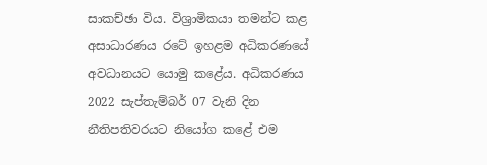සාකච්ඡා විය. විශ්‍රාමිකයා තමන්ට කළ අසාධාරණය රටේ ඉහළම අධිකරණයේ අවධානයට යොමු කළේය. අධිකරණය 2022 සැප්තැම්බර් 07 වැනි දින නීතිපතිවරයට නියෝග කළේ එම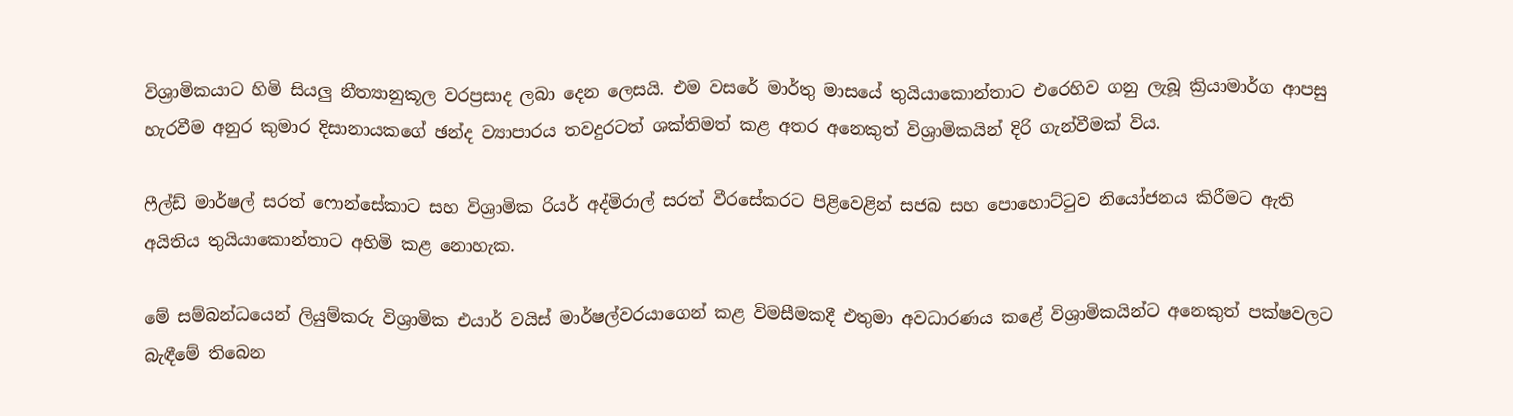විශ්‍රාමිකයාට හිමි සියලු නීත්‍යානුකූල වරප්‍රසාද ලබා දෙන ලෙසයි. එම වසරේ මාර්තු මාසයේ තුයියාකොන්තාට එරෙහිව ගනු ලැබූ ක්‍රියාමාර්ග ආපසු හැරවීම අනුර කුමාර දිසානායකගේ ඡන්ද ව්‍යාපාරය තවදුරටත් ශක්තිමත් කළ අතර අනෙකුත් විශ්‍රාමිකයින් දිරි ගැන්වීමක් විය.

ෆීල්ඩ් මාර්ෂල් සරත් ෆොන්සේකාට සහ විශ්‍රාමික රියර් අද්මිරාල් සරත් වීරසේකරට පිළිවෙළින් සජබ සහ පොහොට්ටුව නියෝජනය කිරීමට ඇති අයිතිය තුයියාකොන්තාට අහිමි කළ නොහැක.

මේ සම්බන්ධයෙන් ලියුම්කරු විශ්‍රාමික එයාර් වයිස් මාර්ෂල්වරයාගෙන් කළ විමසීමකදී එතුමා අවධාරණය කළේ විශ්‍රාමිකයින්ට අනෙකුත් පක්ෂවලට බැඳීමේ තිබෙන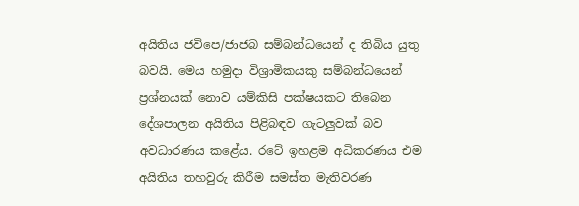අයිතිය ජවිපෙ/ජාජබ සම්බන්ධයෙන් ද තිබිය යුතු බවයි. මෙය හමුදා විශ්‍රාමිකයකු සම්බන්ධයෙන් ප්‍රශ්නයක් නොව යම්කිසි පක්ෂයකට තිබෙන දේශපාලන අයිතිය පිළිබඳව ගැටලුවක් බව අවධාරණය කළේය. රටේ ඉහළම අධිකරණය එම අයිතිය තහවුරු කිරීම සමස්ත මැතිවරණ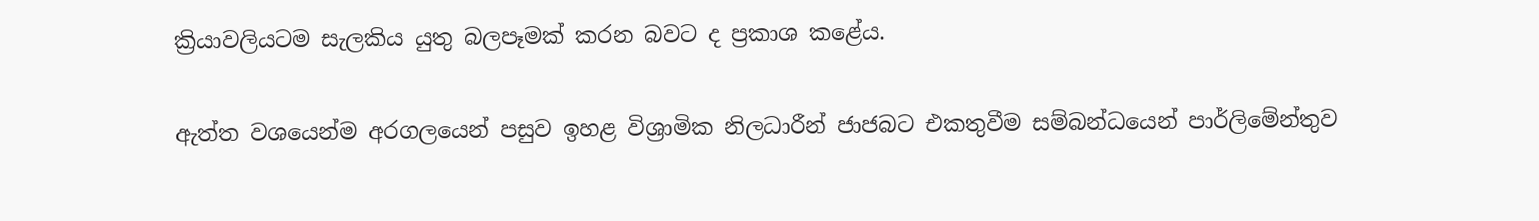ක්‍රියාවලියටම සැලකිය යුතු බලපෑමක් කරන බවට ද ප්‍රකාශ කළේය.

ඇත්ත වශයෙන්ම අරගලයෙන් පසුව ඉහළ විශ්‍රාමික නිලධාරීන් ජාජබට එකතුවීම සම්බන්ධයෙන් පාර්ලිමේන්තුව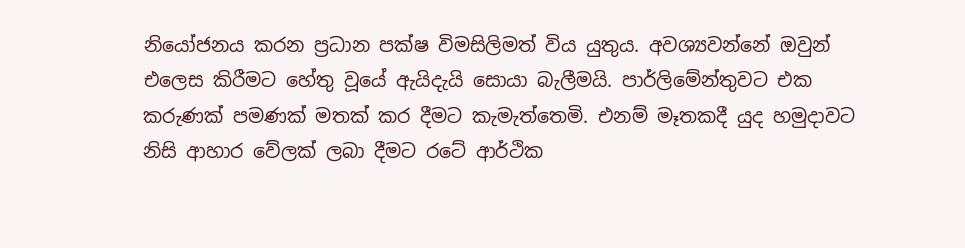නියෝජනය කරන ප්‍රධාන පක්ෂ විමසිලිමත් විය යුතුය. අවශ්‍යවන්නේ ඔවුන් එලෙස කිරීමට හේතු වූයේ ඇයිදැයි සොයා බැලීමයි. පාර්ලිමේන්තුවට එක කරුණක් පමණක් මතක් කර දීමට කැමැත්තෙමි. එනම් මෑතකදී යුද හමුදාවට නිසි ආහාර වේලක් ලබා දීමට රටේ ආර්ථික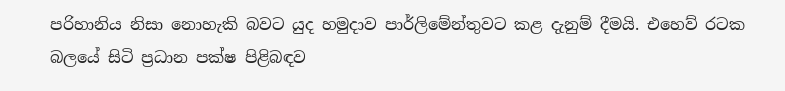පරිහානිය නිසා නොහැකි බවට යුද හමුදාව පාර්ලිමේන්තුවට කළ දැනුම් දීමයි. එහෙව් රටක බලයේ සිටි ප්‍රධාන පක්ෂ පිළිබඳව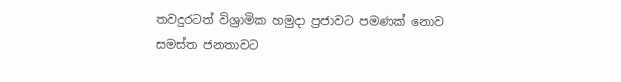තවදුරටත් විශ්‍රාමික හමුදා ප්‍රජාවට පමණක් නොව සමස්ත ජනතාවට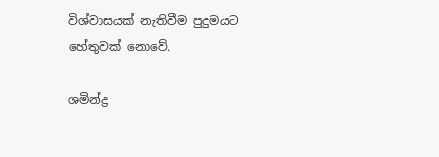විශ්වාසයක් නැතිවීම පුදුමයට හේතුවක් නොවේ.

ශමින්ද්‍ර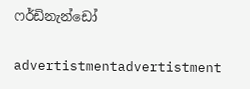ෆර්ඩිනැන්ඩෝ

advertistmentadvertistment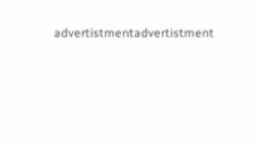advertistmentadvertistment